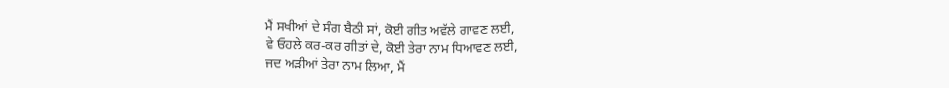ਮੈਂ ਸਖੀਆਂ ਦੇ ਸੰਗ ਬੈਠੀ ਸਾਂ, ਕੋਈ ਗੀਤ ਅਵੱਲੇ ਗਾਵਣ ਲਈ,
ਵੇ ਓਹਲੇ ਕਰ-ਕਰ ਗੀਤਾਂ ਦੇ, ਕੋਈ ਤੇਰਾ ਨਾਮ ਧਿਆਵਣ ਲਈ,
ਜਦ ਅੜੀਆਂ ਤੇਰਾ ਨਾਮ ਲਿਆ, ਮੈਂ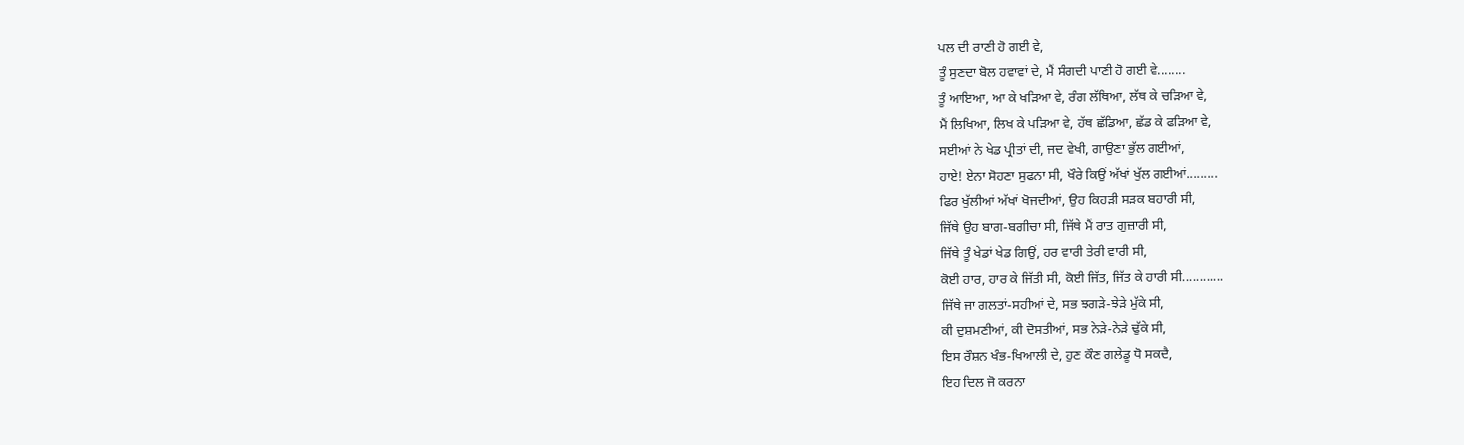ਪਲ ਦੀ ਰਾਣੀ ਹੋ ਗਈ ਵੇ,
ਤੂੰ ਸੁਣਦਾ ਬੋਲ ਹਵਾਵਾਂ ਦੇ, ਮੈਂ ਸੰਗਦੀ ਪਾਣੀ ਹੋ ਗਈ ਵੇ........
ਤੂੰ ਆਇਆ, ਆ ਕੇ ਖੜਿਆ ਵੇ, ਰੰਗ ਲੱਥਿਆ, ਲੱਥ ਕੇ ਚੜਿਆ ਵੇ,
ਮੈਂ ਲਿਖਿਆ, ਲਿਖ ਕੇ ਪੜਿਆ ਵੇ, ਹੱਥ ਛੱਡਿਆ, ਛੱਡ ਕੇ ਫੜਿਆ ਵੇ,
ਸਈਆਂ ਨੇ ਖੇਡ ਪ੍ਰੀਤਾਂ ਦੀ, ਜਦ ਵੇਖੀ, ਗਾਉਣਾ ਭੁੱਲ ਗਈਆਂ,
ਹਾਏ! ਏਨਾ ਸੋਹਣਾ ਸੁਫਨਾ ਸੀ, ਖੌਰੇ ਕਿਉਂ ਅੱਖਾਂ ਖੁੱਲ ਗਈਆਂ.........
ਫਿਰ ਖੁੱਲੀਆਂ ਅੱਖਾਂ ਖੋਜਦੀਆਂ, ਉਹ ਕਿਹੜੀ ਸੜਕ ਬਹਾਰੀ ਸੀ,
ਜਿੱਥੇ ਉਹ ਬਾਗ-ਬਗੀਚਾ ਸੀ, ਜਿੱਥੇ ਮੈਂ ਰਾਤ ਗੁਜ਼ਾਰੀ ਸੀ,
ਜਿੱਥੇ ਤੂੰ ਖੇਡਾਂ ਖੇਡ ਗਿਉਂ, ਹਰ ਵਾਰੀ ਤੇਰੀ ਵਾਰੀ ਸੀ,
ਕੋਈ ਹਾਰ, ਹਾਰ ਕੇ ਜਿੱਤੀ ਸੀ, ਕੋਈ ਜਿੱਤ, ਜਿੱਤ ਕੇ ਹਾਰੀ ਸੀ............
ਜਿੱਥੇ ਜਾ ਗਲਤਾਂ-ਸਹੀਆਂ ਦੇ, ਸਭ ਝਗੜੇ-ਝੇੜੇ ਮੁੱਕੇ ਸੀ,
ਕੀ ਦੁਸ਼ਮਣੀਆਂ, ਕੀ ਦੋਸਤੀਆਂ, ਸਭ ਨੇੜੇ-ਨੇੜੇ ਢੁੱਕੇ ਸੀ,
ਇਸ ਰੌਸ਼ਨ ਖੰਭ-ਖਿਆਲੀ ਦੇ, ਹੁਣ ਕੌਣ ਗਲੇਡੂ ਧੋ ਸਕਦੈ,
ਇਹ ਦਿਲ ਜੋ ਕਰਨਾ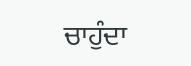ਚਾਹੁੰਦਾ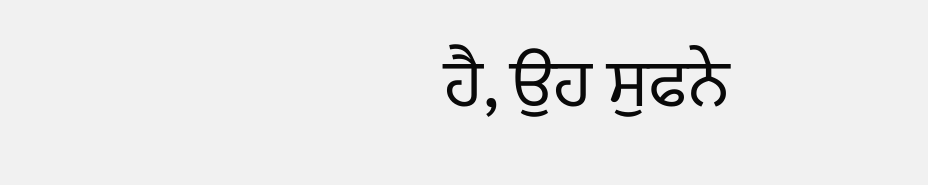ਹੈ, ਉਹ ਸੁਫਨੇ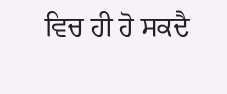ਵਿਚ ਹੀ ਹੋ ਸਕਦੈ